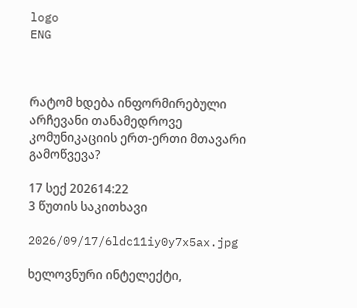logo
ENG



რატომ ხდება ინფორმირებული არჩევანი თანამედროვე კომუნიკაციის ერთ-ერთი მთავარი გამოწვევა?

17 სექ 202614:22
3 წუთის საკითხავი

2026/09/17/6ldc11iy0y7x5ax.jpg

ხელოვნური ინტელექტი,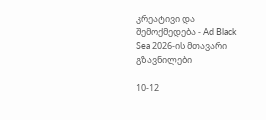კრეატივი და შემოქმედება - Ad Black Sea 2026-ის მთავარი გზავნილები

10-12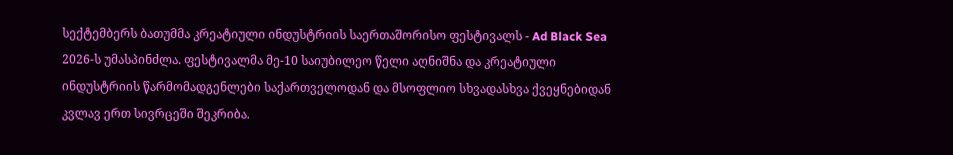სექტემბერს ბათუმმა კრეატიული ინდუსტრიის საერთაშორისო ფესტივალს - Ad Black Sea 2026-ს უმასპინძლა. ფესტივალმა მე-10 საიუბილეო წელი აღნიშნა და კრეატიული ინდუსტრიის წარმომადგენლები საქართველოდან და მსოფლიო სხვადასხვა ქვეყნებიდან კვლავ ერთ სივრცეში შეკრიბა.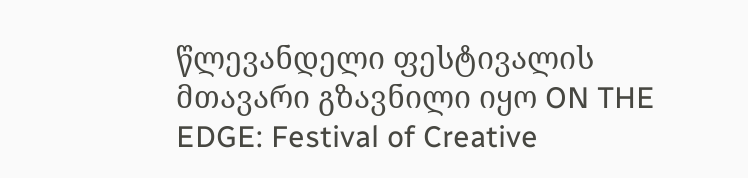წლევანდელი ფესტივალის მთავარი გზავნილი იყო ON THE EDGE: Festival of Creative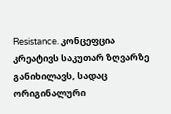Resistance. კონცეფცია კრეატივს საკუთარ ზღვარზე განიხილავს, სადაც ორიგინალური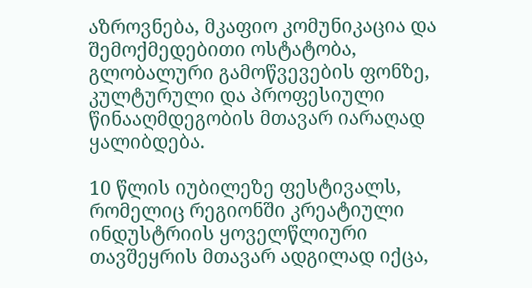აზროვნება, მკაფიო კომუნიკაცია და შემოქმედებითი ოსტატობა, გლობალური გამოწვევების ფონზე, კულტურული და პროფესიული წინააღმდეგობის მთავარ იარაღად ყალიბდება.

10 წლის იუბილეზე ფესტივალს, რომელიც რეგიონში კრეატიული ინდუსტრიის ყოველწლიური თავშეყრის მთავარ ადგილად იქცა,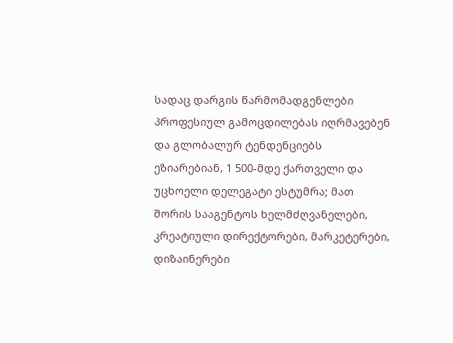სადაც დარგის წარმომადგენლები პროფესიულ გამოცდილებას იღრმავებენ და გლობალურ ტენდენციებს ეზიარებიან, 1 500-მდე ქართველი და უცხოელი დელეგატი ესტუმრა; მათ შორის სააგენტოს ხელმძღვანელები, კრეატიული დირექტორები, მარკეტერები, დიზაინერები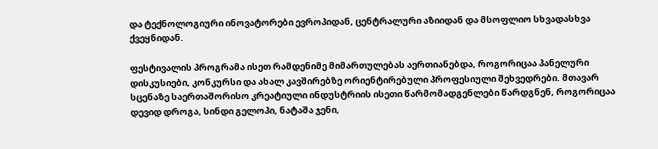და ტექნოლოგიური ინოვატორები ევროპიდან, ცენტრალური აზიიდან და მსოფლიო სხვადასხვა ქვეყნიდან.

ფესტივალის პროგრამა ისეთ რამდენიმე მიმართულებას აერთიანებდა, როგორიცაა პანელური დისკუსიები, კონკურსი და ახალ კავშირებზე ორიენტირებული პროფესიული შეხვედრები. მთავარ სცენაზე საერთაშორისო კრეატიული ინდუსტრიის ისეთი წარმომადგენლები წარდგნენ, როგორიცაა დევიდ დროგა, სინდი გელოპი, ნატაშა ჯენი,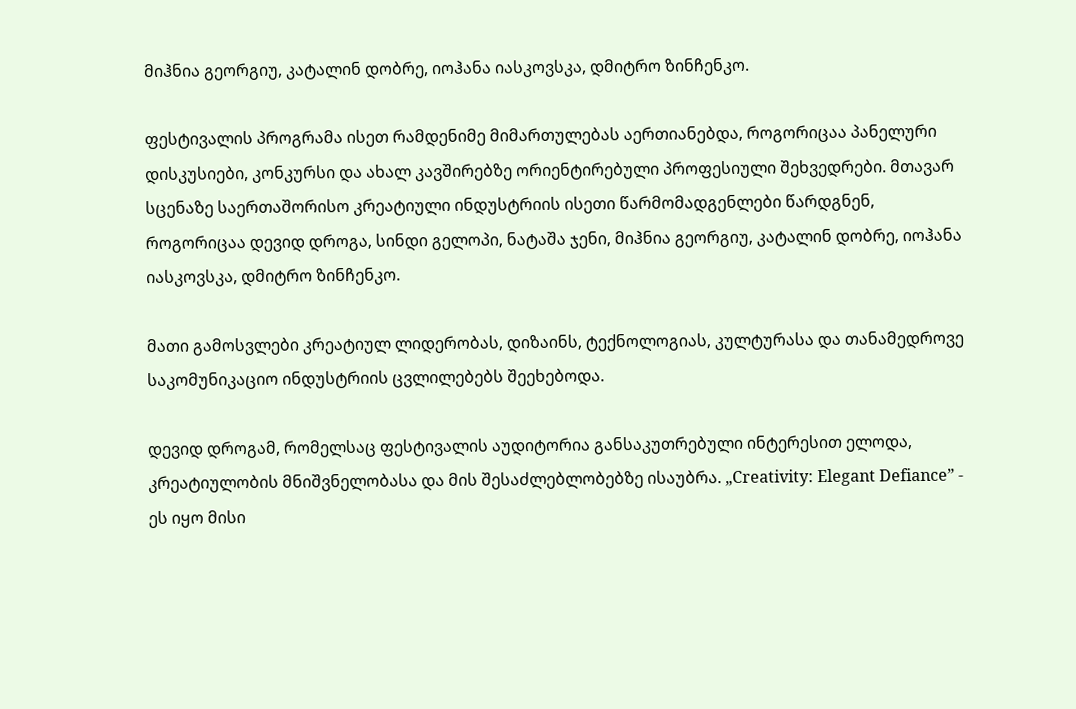მიჰნია გეორგიუ, კატალინ დობრე, იოჰანა იასკოვსკა, დმიტრო ზინჩენკო.

ფესტივალის პროგრამა ისეთ რამდენიმე მიმართულებას აერთიანებდა, როგორიცაა პანელური დისკუსიები, კონკურსი და ახალ კავშირებზე ორიენტირებული პროფესიული შეხვედრები. მთავარ სცენაზე საერთაშორისო კრეატიული ინდუსტრიის ისეთი წარმომადგენლები წარდგნენ, როგორიცაა დევიდ დროგა, სინდი გელოპი, ნატაშა ჯენი, მიჰნია გეორგიუ, კატალინ დობრე, იოჰანა იასკოვსკა, დმიტრო ზინჩენკო.

მათი გამოსვლები კრეატიულ ლიდერობას, დიზაინს, ტექნოლოგიას, კულტურასა და თანამედროვე საკომუნიკაციო ინდუსტრიის ცვლილებებს შეეხებოდა.

დევიდ დროგამ, რომელსაც ფესტივალის აუდიტორია განსაკუთრებული ინტერესით ელოდა, კრეატიულობის მნიშვნელობასა და მის შესაძლებლობებზე ისაუბრა. „Creativity: Elegant Defiance” - ეს იყო მისი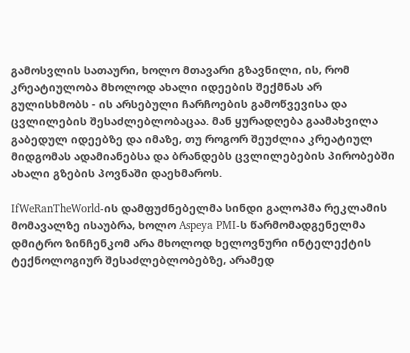გამოსვლის სათაური, ხოლო მთავარი გზავნილი, ის, რომ კრეატიულობა მხოლოდ ახალი იდეების შექმნას არ გულისხმობს - ის არსებული ჩარჩოების გამოწვევისა და ცვლილების შესაძლებლობაცაა. მან ყურადღება გაამახვილა გაბედულ იდეებზე და იმაზე, თუ როგორ შეუძლია კრეატიულ მიდგომას ადამიანებსა და ბრანდებს ცვლილებების პირობებში ახალი გზების პოვნაში დაეხმაროს.

IfWeRanTheWorld-ის დამფუძნებელმა სინდი გალოპმა რეკლამის მომავალზე ისაუბრა, ხოლო Aspeya PMI-ს წარმომადგენელმა დმიტრო ზინჩენკომ არა მხოლოდ ხელოვნური ინტელექტის ტექნოლოგიურ შესაძლებლობებზე, არამედ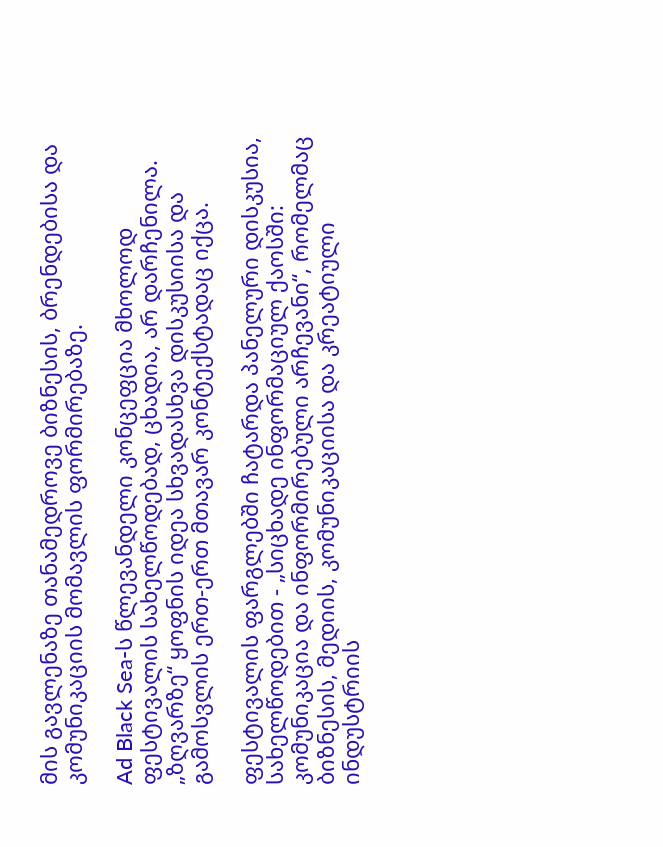მის გავლენაზე თანამედროვე ბიზნესის, ბრენდებისა და კომუნიკაციის მომავლის ფორმირებაზე.

Ad Black Sea-ს წლევანდელი კონცეფცია მხოლოდ ფესტივალის სახელწოდებად, ცხადია, არ დარჩენილა. „ზღვარზე“ ყოფნის იდეა სხვადასხვა დისკუსიისა და გამოსვლის ერთ-ერთ მთავარ კონტექსტადაც იქცა.

ფესტივალის ფარგლებში ჩატარდა პანელური დისკუსია, სახელწოდებით - „სიცხადე ინფორმაციულ ქაოსში: კომუნიკაცია და ინფორმირებული არჩევანი“, რომელმაც ბიზნესის, მედიის, კომუნიკაციისა და კრეატიული ინდუსტრიის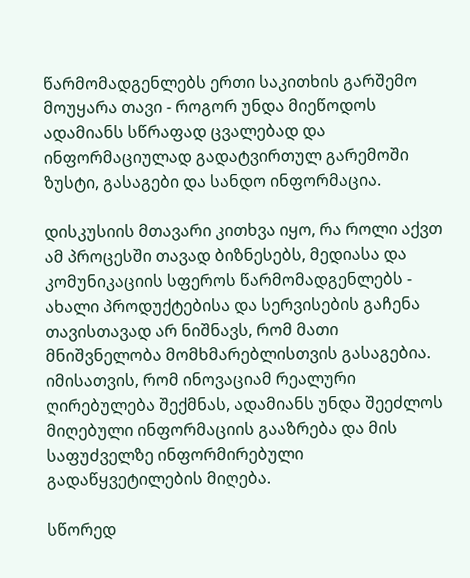წარმომადგენლებს ერთი საკითხის გარშემო მოუყარა თავი - როგორ უნდა მიეწოდოს ადამიანს სწრაფად ცვალებად და ინფორმაციულად გადატვირთულ გარემოში ზუსტი, გასაგები და სანდო ინფორმაცია.

დისკუსიის მთავარი კითხვა იყო, რა როლი აქვთ ამ პროცესში თავად ბიზნესებს, მედიასა და კომუნიკაციის სფეროს წარმომადგენლებს - ახალი პროდუქტებისა და სერვისების გაჩენა თავისთავად არ ნიშნავს, რომ მათი მნიშვნელობა მომხმარებლისთვის გასაგებია. იმისათვის, რომ ინოვაციამ რეალური ღირებულება შექმნას, ადამიანს უნდა შეეძლოს მიღებული ინფორმაციის გააზრება და მის საფუძველზე ინფორმირებული გადაწყვეტილების მიღება.

სწორედ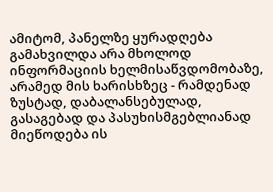ამიტომ, პანელზე ყურადღება გამახვილდა არა მხოლოდ ინფორმაციის ხელმისაწვდომობაზე, არამედ მის ხარისხზეც - რამდენად ზუსტად, დაბალანსებულად, გასაგებად და პასუხისმგებლიანად მიეწოდება ის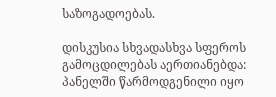საზოგადოებას.

დისკუსია სხვადასხვა სფეროს გამოცდილებას აერთიანებდა: პანელში წარმოდგენილი იყო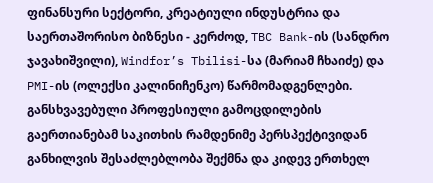ფინანსური სექტორი, კრეატიული ინდუსტრია და საერთაშორისო ბიზნესი - კერძოდ, TBC Bank-ის (სანდრო ჯავახიშვილი), Windfor’s Tbilisi-სა (მარიამ ჩხაიძე) და PMI-ის (ოლექსი კალინიჩენკო) წარმომადგენლები. განსხვავებული პროფესიული გამოცდილების გაერთიანებამ საკითხის რამდენიმე პერსპექტივიდან განხილვის შესაძლებლობა შექმნა და კიდევ ერთხელ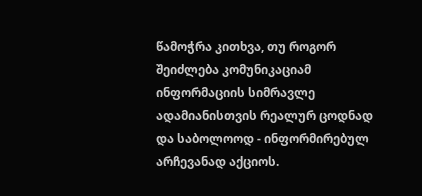წამოჭრა კითხვა, თუ როგორ შეიძლება კომუნიკაციამ ინფორმაციის სიმრავლე ადამიანისთვის რეალურ ცოდნად და საბოლოოდ - ინფორმირებულ არჩევანად აქციოს.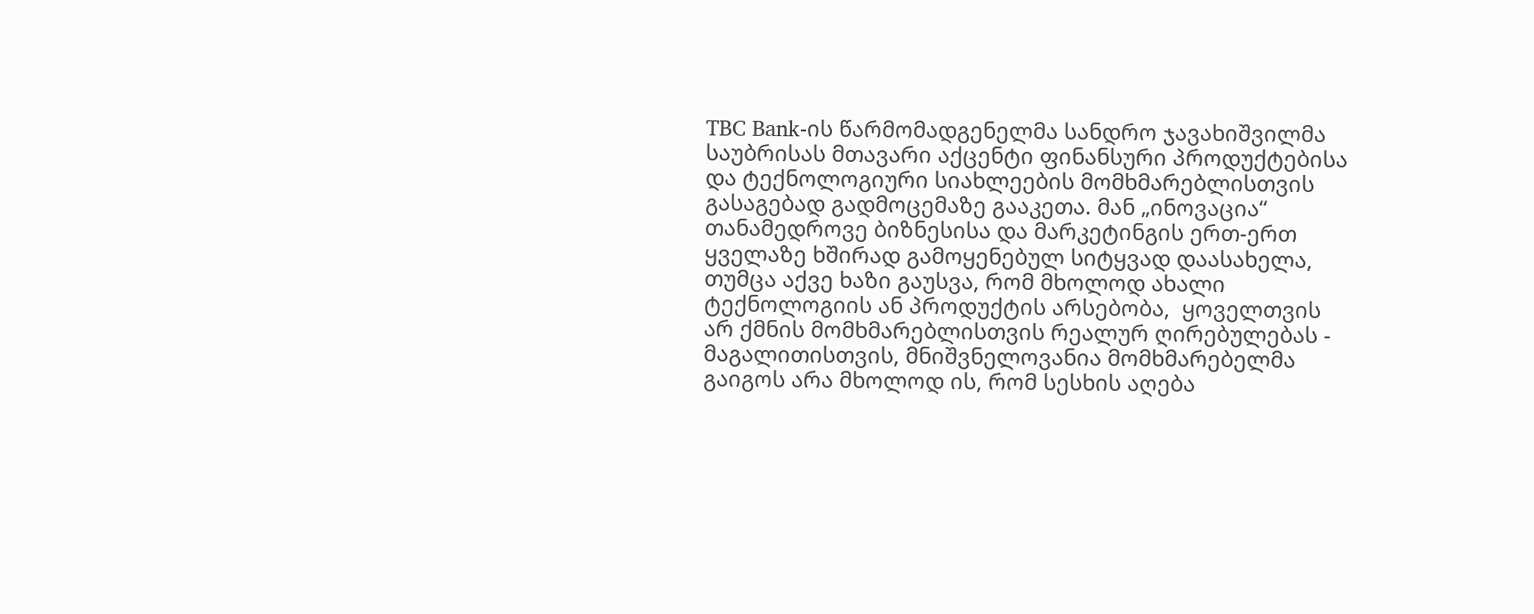TBC Bank-ის წარმომადგენელმა სანდრო ჯავახიშვილმა საუბრისას მთავარი აქცენტი ფინანსური პროდუქტებისა და ტექნოლოგიური სიახლეების მომხმარებლისთვის გასაგებად გადმოცემაზე გააკეთა. მან „ინოვაცია“ თანამედროვე ბიზნესისა და მარკეტინგის ერთ-ერთ ყველაზე ხშირად გამოყენებულ სიტყვად დაასახელა, თუმცა აქვე ხაზი გაუსვა, რომ მხოლოდ ახალი ტექნოლოგიის ან პროდუქტის არსებობა,  ყოველთვის არ ქმნის მომხმარებლისთვის რეალურ ღირებულებას - მაგალითისთვის, მნიშვნელოვანია მომხმარებელმა გაიგოს არა მხოლოდ ის, რომ სესხის აღება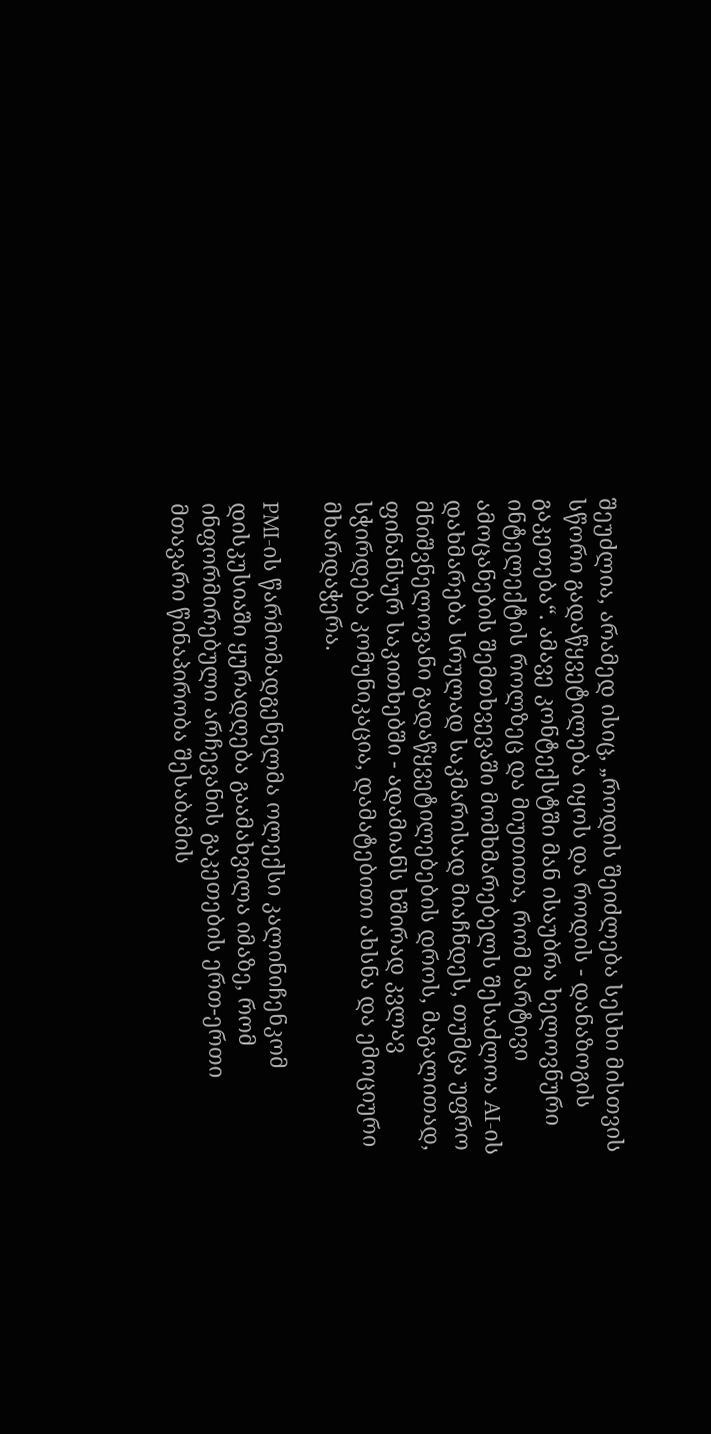შეუძლია, არამედ ისიც, „როდის შეიძლება სესხი მისთვის სწორი გადაწყვეტილება იყოს და როდის - დანაზოგის გაკეთება“. ამავე კონტექსტში მან ისაუბრა ხელოვნური ინტელექტის როლზეც და მიუთითა, რომ მარტივი ამოცანების შემთხვევაში მომხმარებელს შესაძლოა AI-ის დახმარება სრულად საკმარისად მიაჩნდეს, თუმცა უფრო მნიშვნელოვანი გადაწყვეტილებების დროს, მაგალითად, ფინანსურ საკითხებში - ადამიანს ხშირად კვლავ სჭირდება კომუნიკაცია, დამატებითი ახსნა და ემოციური მხარდაჭერა.

PMI-ის წარმომადგენელმა ოლექსი კალინიჩენკომ დისკუსიაში ყურადღება გაამახვილა იმაზე, რომ ინფორმირებული არჩევანის გაკეთების ერთ-ერთი მთავარი წინაპირობა შესაბამის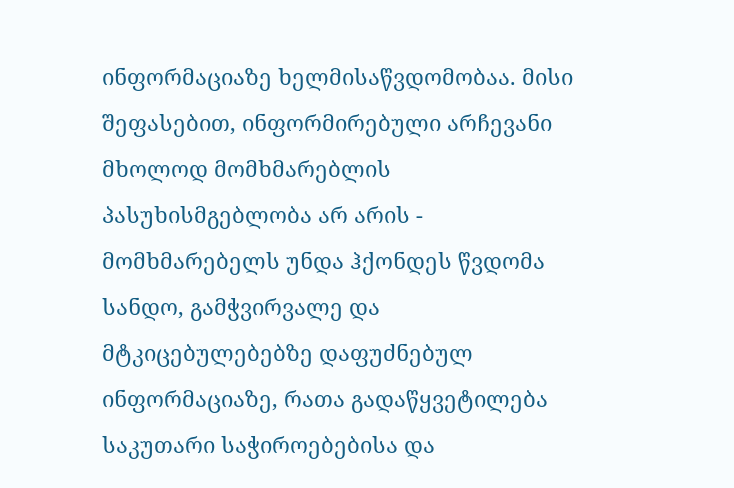ინფორმაციაზე ხელმისაწვდომობაა. მისი შეფასებით, ინფორმირებული არჩევანი მხოლოდ მომხმარებლის პასუხისმგებლობა არ არის - მომხმარებელს უნდა ჰქონდეს წვდომა სანდო, გამჭვირვალე და მტკიცებულებებზე დაფუძნებულ ინფორმაციაზე, რათა გადაწყვეტილება საკუთარი საჭიროებებისა და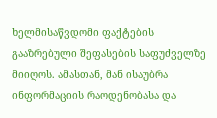ხელმისაწვდომი ფაქტების გააზრებული შეფასების საფუძველზე მიიღოს. ამასთან, მან ისაუბრა ინფორმაციის რაოდენობასა და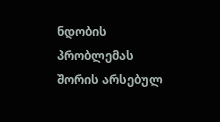ნდობის პრობლემას შორის არსებულ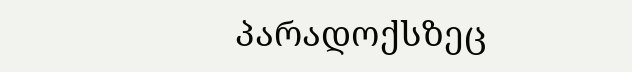პარადოქსზეც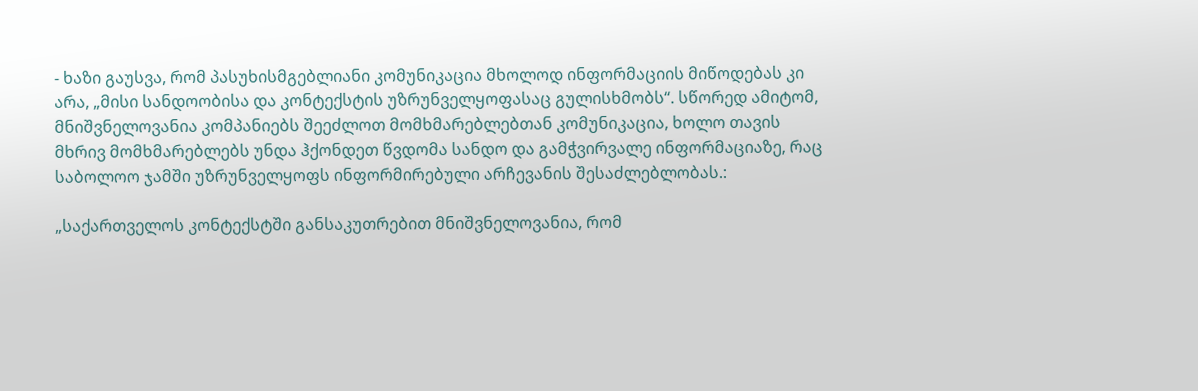- ხაზი გაუსვა, რომ პასუხისმგებლიანი კომუნიკაცია მხოლოდ ინფორმაციის მიწოდებას კი არა, „მისი სანდოობისა და კონტექსტის უზრუნველყოფასაც გულისხმობს“. სწორედ ამიტომ, მნიშვნელოვანია კომპანიებს შეეძლოთ მომხმარებლებთან კომუნიკაცია, ხოლო თავის მხრივ მომხმარებლებს უნდა ჰქონდეთ წვდომა სანდო და გამჭვირვალე ინფორმაციაზე, რაც საბოლოო ჯამში უზრუნველყოფს ინფორმირებული არჩევანის შესაძლებლობას.:

„საქართველოს კონტექსტში განსაკუთრებით მნიშვნელოვანია, რომ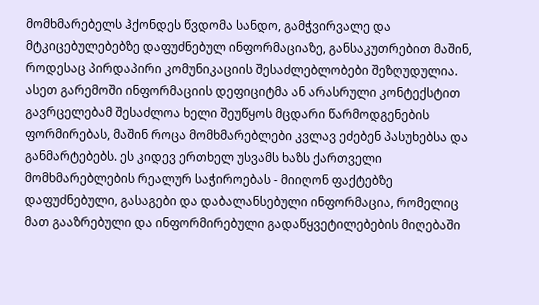მომხმარებელს ჰქონდეს წვდომა სანდო, გამჭვირვალე და მტკიცებულებებზე დაფუძნებულ ინფორმაციაზე, განსაკუთრებით მაშინ, როდესაც პირდაპირი კომუნიკაციის შესაძლებლობები შეზღუდულია. ასეთ გარემოში ინფორმაციის დეფიციტმა ან არასრული კონტექსტით გავრცელებამ შესაძლოა ხელი შეუწყოს მცდარი წარმოდგენების ფორმირებას, მაშინ როცა მომხმარებლები კვლავ ეძებენ პასუხებსა და განმარტებებს. ეს კიდევ ერთხელ უსვამს ხაზს ქართველი მომხმარებლების რეალურ საჭიროებას - მიიღონ ფაქტებზე დაფუძნებული, გასაგები და დაბალანსებული ინფორმაცია, რომელიც მათ გააზრებული და ინფორმირებული გადაწყვეტილებების მიღებაში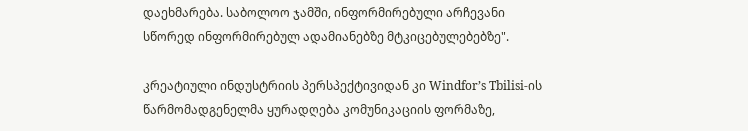დაეხმარება. საბოლოო ჯამში, ინფორმირებული არჩევანი სწორედ ინფორმირებულ ადამიანებზე მტკიცებულებებზე".

კრეატიული ინდუსტრიის პერსპექტივიდან კი Windfor’s Tbilisi-ის წარმომადგენელმა ყურადღება კომუნიკაციის ფორმაზე,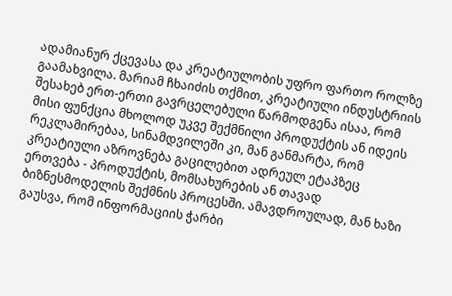ადამიანურ ქცევასა და კრეატიულობის უფრო ფართო როლზე გაამახვილა. მარიამ ჩხაიძის თქმით, კრეატიული ინდუსტრიის შესახებ ერთ-ერთი გავრცელებული წარმოდგენა ისაა, რომ მისი ფუნქცია მხოლოდ უკვე შექმნილი პროდუქტის ან იდეის რეკლამირებაა, სინამდვილეში კი, მან განმარტა, რომ კრეატიული აზროვნება გაცილებით ადრეულ ეტაპზეც ერთვება - პროდუქტის, მომსახურების ან თავად ბიზნესმოდელის შექმნის პროცესში. ამავდროულად, მან ხაზი გაუსვა, რომ ინფორმაციის ჭარბი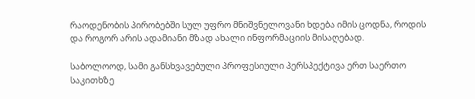რაოდენობის პირობებში სულ უფრო მნიშვნელოვანი ხდება იმის ცოდნა, როდის და როგორ არის ადამიანი მზად ახალი ინფორმაციის მისაღებად.

საბოლოოდ, სამი განსხვავებული პროფესიული პერსპექტივა ერთ საერთო საკითხზე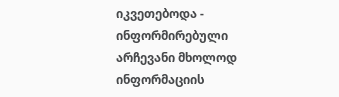იკვეთებოდა - ინფორმირებული არჩევანი მხოლოდ ინფორმაციის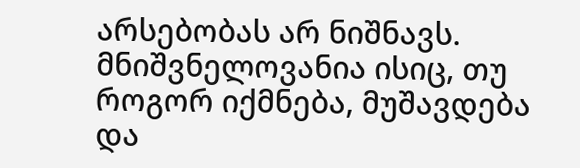არსებობას არ ნიშნავს. მნიშვნელოვანია ისიც, თუ როგორ იქმნება, მუშავდება და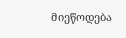მიეწოდება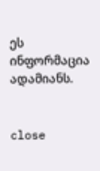ეს ინფორმაცია ადამიანს.


close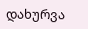დახურვა